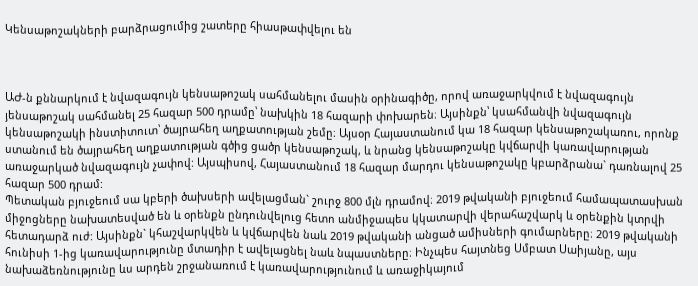Կենսաթոշակների բարձրացումից շատերը հիասթափվելու են



ԱԺ-ն քննարկում է նվազագույն կենսաթոշակ սահմանելու մասին օրինագիծը, որով առաջարկվում է նվազագույն յենսաթոշակ սահմանել 25 հազար 500 դրամը՝ նախկին 18 հազարի փոխարեն։ Այսինքն՝ կսահմանվի նվազագույն կենսաթոշակի ինստիտուտ՝ ծայրահեղ աղքատության շեմը։ Այսօր Հայաստանում կա 18 հազար կենսաթոշակառու, որոնք ստանում են ծայրահեղ աղքատության գծից ցածր կենսաթոշակ, և նրանց կենսաթոշակը կվճարվի կառավարության առաջարկած նվազագույն չափով: Այսպիսով, Հայաստանում 18 հազար մարդու կենսաթոշակը կբարձրանա` դառնալով 25 հազար 500 դրամ:
Պետական բյուջեում սա կբերի ծախսերի ավելացման` շուրջ 800 մլն դրամով։ 2019 թվականի բյուջեում համապատասխան միջոցները նախատեսված են և օրենքն ընդունվելուց հետո անմիջապես կկատարվի վերահաշվարկ և օրենքին կտրվի հետադարձ ուժ: Այսինքն` կհաշվարկվեն և կվճարվեն նաև 2019 թվականի անցած ամիսների գումարները։ 2019 թվականի հունիսի 1-ից կառավարությունը մտադիր է ավելացնել նաև նպաստները։ Ինչպես հայտնեց Սմբատ Սաիյանը, այս նախաձեռնությունը ևս արդեն շրջանառում է կառավարությունում և առաջիկայում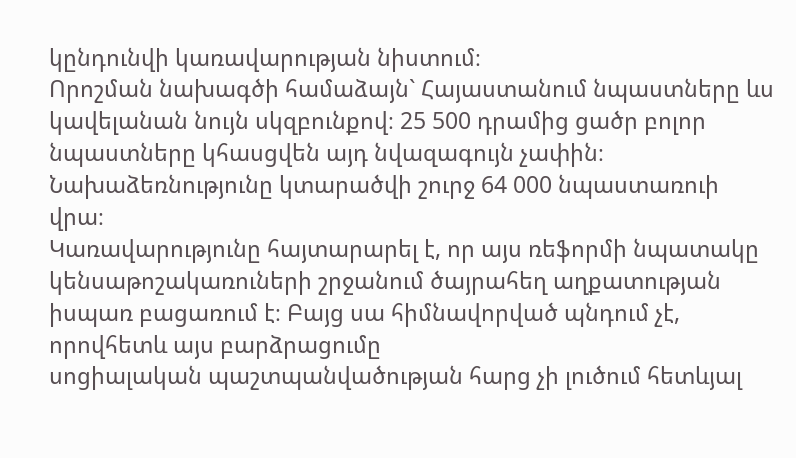կընդունվի կառավարության նիստում։
Որոշման նախագծի համաձայն` Հայաստանում նպաստները ևս կավելանան նույն սկզբունքով։ 25 500 դրամից ցածր բոլոր նպաստները կհասցվեն այդ նվազագույն չափին։ Նախաձեռնությունը կտարածվի շուրջ 64 000 նպաստառուի վրա։
Կառավարությունը հայտարարել է, որ այս ռեֆորմի նպատակը կենսաթոշակառուների շրջանում ծայրահեղ աղքատության իսպառ բացառում է։ Բայց սա հիմնավորված պնդում չէ, որովհետև այս բարձրացումը
սոցիալական պաշտպանվածության հարց չի լուծում հետևյալ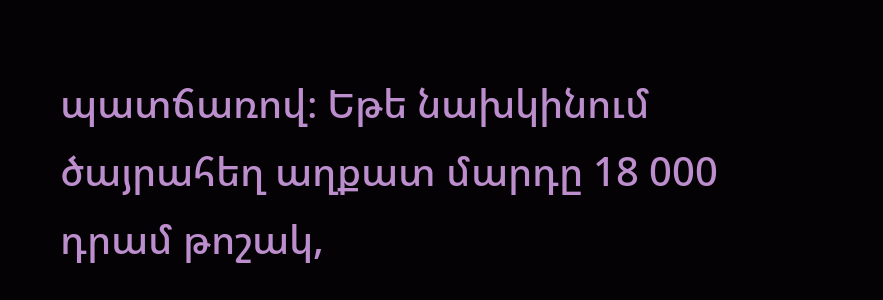պատճառով։ Եթե նախկինում ծայրահեղ աղքատ մարդը 18 000 դրամ թոշակ,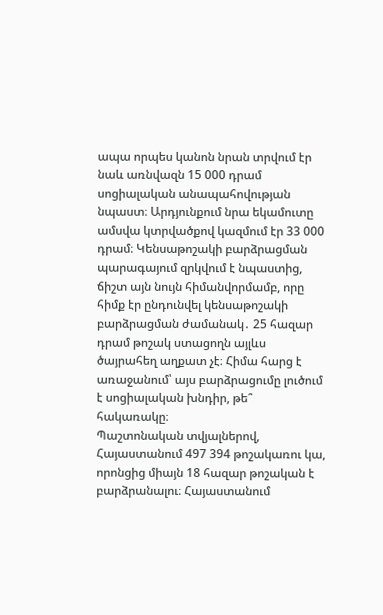ապա որպես կանոն նրան տրվում էր նաև առնվազն 15 000 դրամ սոցիալական անապահովության նպաստ։ Արդյունքում նրա եկամուտը ամսվա կտրվածքով կազմում էր 33 000 դրամ։ Կենսաթոշակի բարձրացման պարագայում զրկվում է նպաստից, ճիշտ այն նույն հիմանվորմամբ, որը հիմք էր ընդունվել կենսաթոշակի բարձրացման ժամանակ․ 25 հազար դրամ թոշակ ստացողն այլևս ծայրահեղ աղքատ չէ։ Հիմա հարց է առաջանում՝ այս բարձրացումը լուծում է սոցիալական խնդիր, թե՞ հակառակը։
Պաշտոնական տվյալներով, Հայաստանում 497 394 թոշակառու կա, որոնցից միայն 18 հազար թոշական է բարձրանալու։ Հայաստանում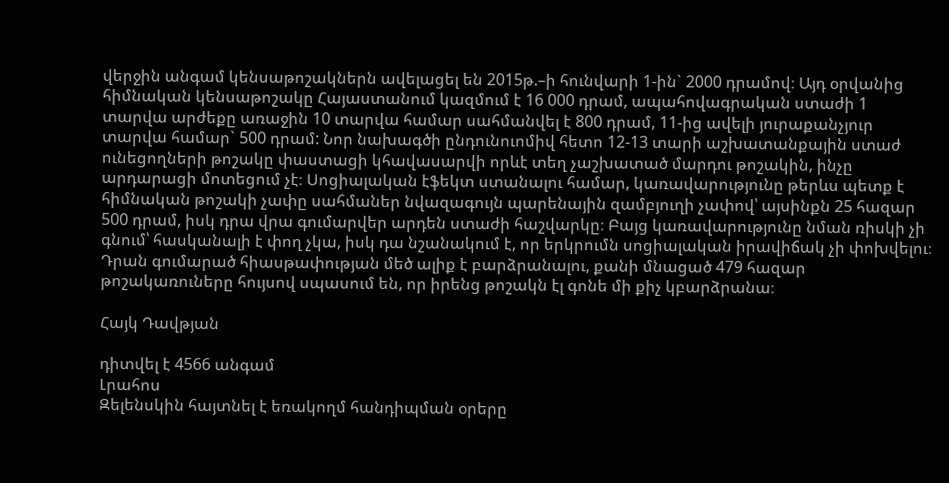վերջին անգամ կենսաթոշակներն ավելացել են 2015թ.–ի հունվարի 1-ին` 2000 դրամով։ Այդ օրվանից հիմնական կենսաթոշակը Հայաստանում կազմում է 16 000 դրամ, ապահովագրական ստաժի 1 տարվա արժեքը առաջին 10 տարվա համար սահմանվել է 800 դրամ, 11-ից ավելի յուրաքանչյուր տարվա համար` 500 դրամ: Նոր նախագծի ընդունուոմիվ հետո 12-13 տարի աշխատանքային ստաժ ունեցողների թոշակը փաստացի կհավասարվի որևէ տեղ չաշխատած մարդու թոշակին, ինչը արդարացի մոտեցում չէ։ Սոցիալական էֆեկտ ստանալու համար, կառավարությունը թերևս պետք է հիմնական թոշակի չափը սահմաներ նվազագույն պարենային զամբյուղի չափով՝ այսինքն 25 հազար 500 դրամ, իսկ դրա վրա գումարվեր արդեն ստաժի հաշվարկը։ Բայց կառավարությունը նման ռիսկի չի գնում՝ հասկանալի է փող չկա, իսկ դա նշանակում է, որ երկրումն սոցիալական իրավիճակ չի փոխվելու։ Դրան գումարած հիասթափության մեծ ալիք է բարձրանալու, քանի մնացած 479 հազար թոշակառուները հույսով սպասում են, որ իրենց թոշակն էլ գոնե մի քիչ կբարձրանա։

Հայկ Դավթյան

դիտվել է 4566 անգամ
Լրահոս
Զելենսկին հայտնել է եռակողմ հանդիպման օրերը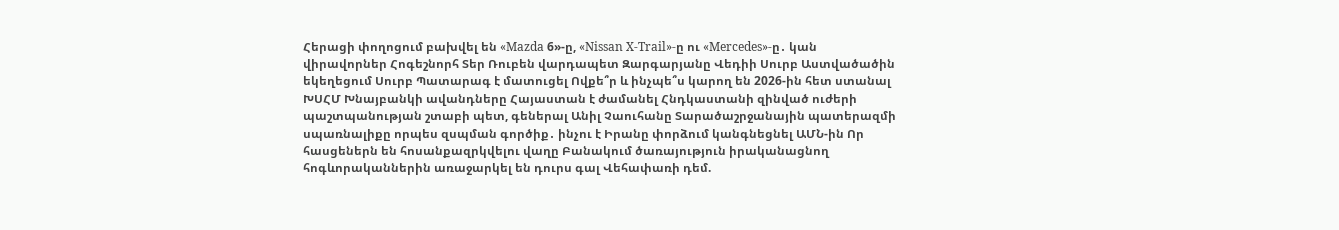Հերացի փողոցում բախվել են «Mazda 6»-ը, «Nissan X-Trail»-ը ու «Mercedes»-ը․ կան վիրավորներ Հոգեշնորհ Տեր Ռուբեն վարդապետ Զարգարյանը Վեդիի Սուրբ Աստվածածին եկեղեցում Սուրբ Պատարագ է մատուցել Ովքե՞ր և ինչպե՞ս կարող են 2026-ին հետ ստանալ ԽՍՀՄ Խնայբանկի ավանդները Հայաստան է ժամանել Հնդկաստանի զինված ուժերի պաշտպանության շտաբի պետ, գեներալ Անիլ Չաուհանը Տարածաշրջանային պատերազմի սպառնալիքը որպես զսպման գործիք․ ինչու է Իրանը փորձում կանգնեցնել ԱՄՆ-ին Որ հասցեներն են հոսանքազրկվելու վաղը Բանակում ծառայություն իրականացնող հոգևորականներին առաջարկել են դուրս գալ Վեհափառի դեմ.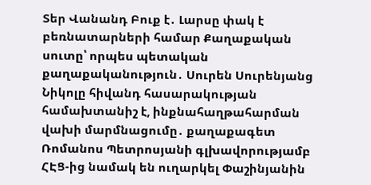Տեր Վանանդ Բուք է․ Լարսը փակ է բեռնատարների համար Քաղաքական սուտը՝ որպես պետական քաղաքականություն․ Սուրեն Սուրենյանց Նիկոլը հիվանդ հասարակության համախտանիշ է, ինքնահաղթահարման վախի մարմնացումը․ քաղաքագետ Ռոմանոս Պետրոսյանի գլխավորությամբ ՀԷՑ-ից նամակ են ուղարկել Փաշինյանին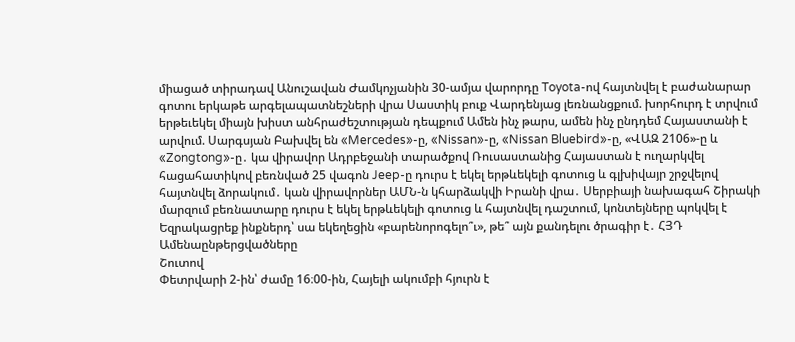միացած տիրադավ Անուշավան Ժամկոչյանին 30-ամյա վարորդը Toyota-ով հայտնվել է բաժանարար գոտու երկաթե արգելապատնեշների վրա Սաստիկ բուք Վարդենյաց լեռնանցքում. խորհուրդ է տրվում երթեւեկել միայն խիստ անհրաժեշտության դեպքում Ամեն ինչ թարս, ամեն ինչ ընդդեմ Հայաստանի է արվում. Սարգսյան Բախվել են «Mercedes»-ը, «Nissan»-ը, «Nissan Bluebird»-ը, «ՎԱԶ 2106»-ը և «Zongtong»-ը․ կա վիրավոր Ադրբեջանի տարածքով Ռուսաստանից Հայաստան է ուղարկվել հացահատիկով բեռնված 25 վագոն Jeep-ը դուրս է եկել երթևեկելի գոտուց և գլխիվայր շրջվելով հայտնվել ձորակում․ կան վիրավորներ ԱՄՆ-ն կհարձակվի Իրանի վրա․ Սերբիայի նախագահ Շիրակի մարզում բեռնատարը դուրս է եկել երթևեկելի գոտուց և հայտնվել դաշտում, կոնտեյները պոկվել է Եզրակացրեք ինքներդ՝ սա եկեղեցին «բարենորոգելո՞ւ», թե՞ այն քանդելու ծրագիր է․ ՀՅԴ
Ամենաընթերցվածները
Շուտով
Փետրվարի 2-ին՝ ժամը 16։00-ին, Հայելի ակումբի հյուրն է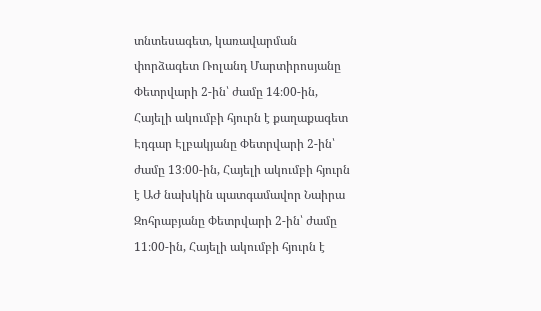տնտեսագետ, կառավարման փորձագետ Ռոլանդ Մարտիրոսյանը Փետրվարի 2-ին՝ ժամը 14։00-ին, Հայելի ակումբի հյուրն է քաղաքագետ Էդգար Էլբակյանը Փետրվարի 2-ին՝ ժամը 13։00-ին, Հայելի ակումբի հյուրն է ԱԺ նախկին պատգամավոր Նաիրա Զոհրաբյանը Փետրվարի 2-ին՝ ժամը 11։00-ին, Հայելի ակումբի հյուրն է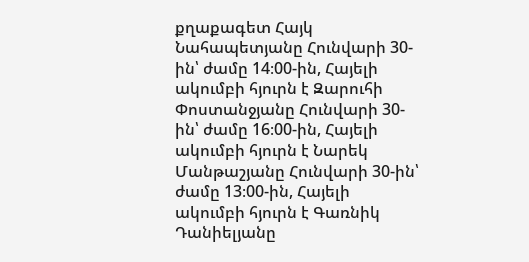քղաքագետ Հայկ Նահապետյանը Հունվարի 30-ին՝ ժամը 14։00-ին, Հայելի ակումբի հյուրն է Զարուհի Փոստանջյանը Հունվարի 30-ին՝ ժամը 16։00-ին, Հայելի ակումբի հյուրն է Նարեկ Մանթաշյանը Հունվարի 30-ին՝ ժամը 13։00-ին, Հայելի ակումբի հյուրն է Գառնիկ Դանիելյանը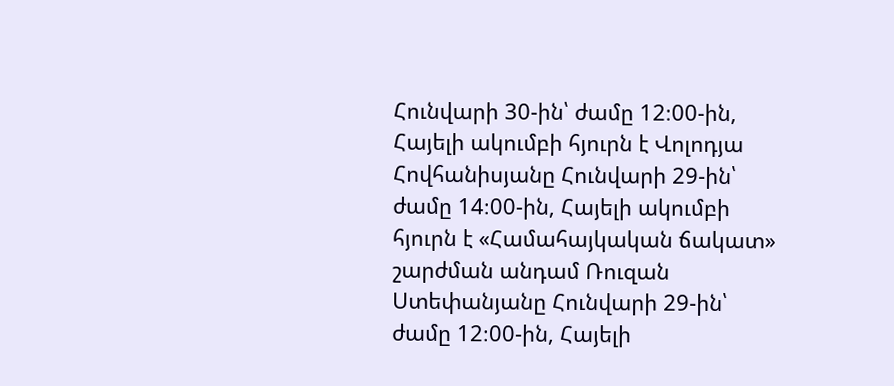Հունվարի 30-ին՝ ժամը 12։00-ին, Հայելի ակումբի հյուրն է Վոլոդյա Հովհանիսյանը Հունվարի 29-ին՝ ժամը 14։00-ին, Հայելի ակումբի հյուրն է «Համահայկական ճակատ» շարժման անդամ Ռուզան Ստեփանյանը Հունվարի 29-ին՝ ժամը 12։00-ին, Հայելի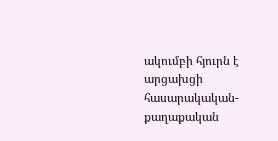ակումբի հյուրն է արցախցի հասարակական-քաղաքական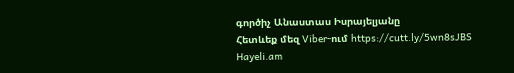գործիչ Անաստաս Իսրայելյանը
Հետևեք մեզ Viber-ում https://cutt.ly/5wn8sJBS
Hayeli.am